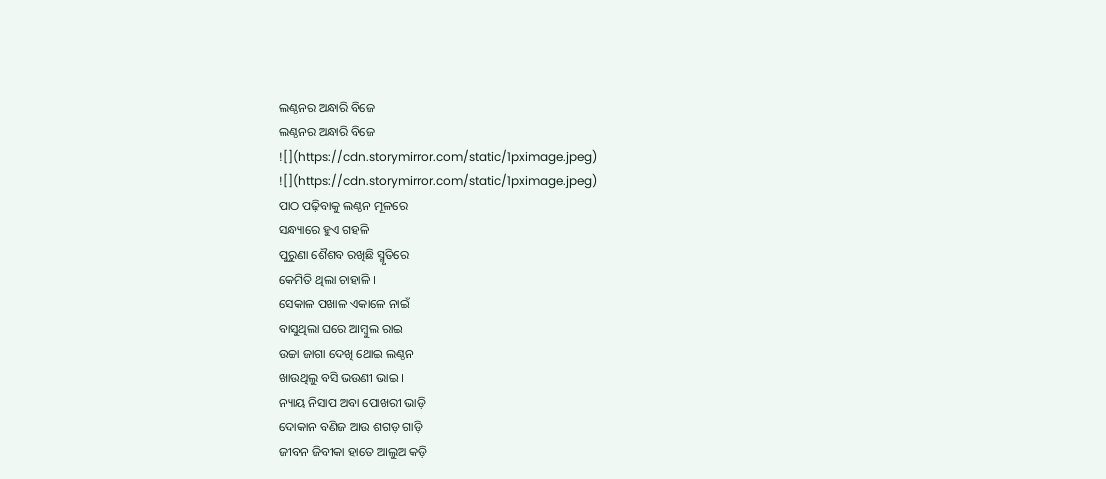ଲଣ୍ଠନର ଅନ୍ଧାରି ବିଜେ
ଲଣ୍ଠନର ଅନ୍ଧାରି ବିଜେ
![](https://cdn.storymirror.com/static/1pximage.jpeg)
![](https://cdn.storymirror.com/static/1pximage.jpeg)
ପାଠ ପଢ଼ିବାକୁ ଲଣ୍ଠନ ମୂଳରେ
ସନ୍ଧ୍ୟାରେ ହୁଏ ଗହଳି
ପୁରୁଣା ଶୈଶବ ରଖିଛି ସ୍ମୃତିରେ
କେମିତି ଥିଲା ଚାହାଳି ।
ସେକାଳ ପଖାଳ ଏକାଳେ ନାଇଁ
ବାସୁଥିଲା ଘରେ ଆମ୍ବୁଲ ରାଇ
ଉଚ୍ଚା ଜାଗା ଦେଖି ଥୋଇ ଲଣ୍ଠନ
ଖାଉଥିଲୁ ବସି ଭଉଣୀ ଭାଇ ।
ନ୍ୟାୟ ନିସାପ ଅବା ପୋଖରୀ ଭାଡ଼ି
ଦୋକାନ ବଣିଜ ଆଉ ଶଗଡ଼ ଗାଡ଼ି
ଜୀବନ ଜିବୀକା ହାତେ ଆଲୁଅ କଡ଼ି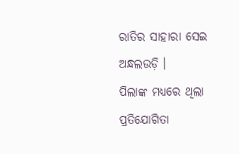ରାତିର ସାହାରା ସେଇ ଅନ୍ଧଲଉଡ଼ି ।
ପିଲାଙ୍କ ମଧ୍ୟରେ ଥିଲା ପ୍ରତିଯୋଗିତା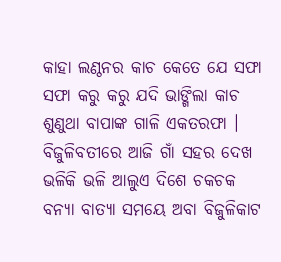କାହା ଲଣ୍ଠନର କାଚ କେତେ ଯେ ସଫା
ସଫା କରୁ କରୁ ଯଦି ଭାଙ୍ଗିଲା କାଚ
ଶୁଣୁଥା ବାପାଙ୍କ ଗାଳି ଏକତରଫା ।
ବିଜୁଳିବତୀରେ ଆଜି ଗାଁ ସହର ଦେଖ
ଭଳିକି ଭଳି ଆଲୁଏ ଦିଶେ ଚକଚକ
ବନ୍ୟା ବାତ୍ୟା ସମୟେ ଅବା ବିଜୁଳିକାଟ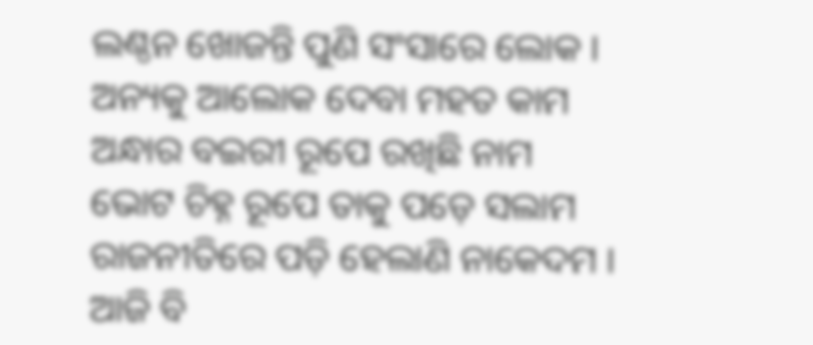ଲଣ୍ଠନ ଖୋଜନ୍ତି ପୁଣି ସଂସାରେ ଲୋକ ।
ଅନ୍ୟକୁ ଆଲୋକ ଦେବା ମହତ କାମ
ଅନ୍ଧାର ବଇରୀ ରୂପେ ରଖିଛି ନାମ
ଭୋଟ ଚିହ୍ନ ରୂପେ ତାକୁ ପଡ଼େ ସଲାମ
ରାଜନୀତିରେ ପଡ଼ି ହେଲାଣି ନାକେଦମ ।
ଆଜି ବି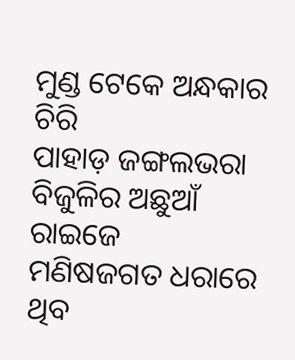ମୁଣ୍ଡ ଟେକେ ଅନ୍ଧକାର ଚିରି
ପାହାଡ଼ ଜଙ୍ଗଲଭରା ବିଜୁଳିର ଅଛୁଆଁ ରାଇଜେ
ମଣିଷଜଗତ ଧରାରେ ଥିବ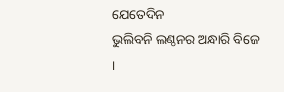ଯେତେଦିନ
ଭୁଲିବନି ଲଣ୍ଠନର ଅନ୍ଧାରି ବିଜେ ।